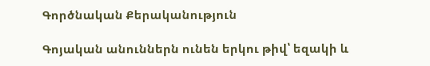Գործնական Քերականություն

Գոյական անուններն ունեն երկու թիվ՝ եզակի և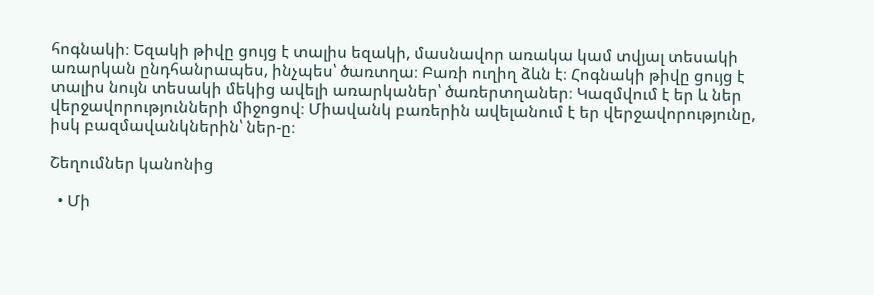հոգնակի։ Եզակի թիվը ցույց է տալիս եզակի, մասնավոր առակա կամ տվյալ տեսակի առարկան ընդհանրապես, ինչպես՝ ծառտղա։ Բառի ուղիղ ձևն է։ Հոգնակի թիվը ցույց է տալիս նույն տեսակի մեկից ավելի առարկաներ՝ ծառերտղաներ։ Կազմվում է եր և ներ վերջավորությունների միջոցով։ Միավանկ բառերին ավելանում է եր վերջավորությունը, իսկ բազմավանկներին՝ ներ-ը։

Շեղումներ կանոնից

  • Մի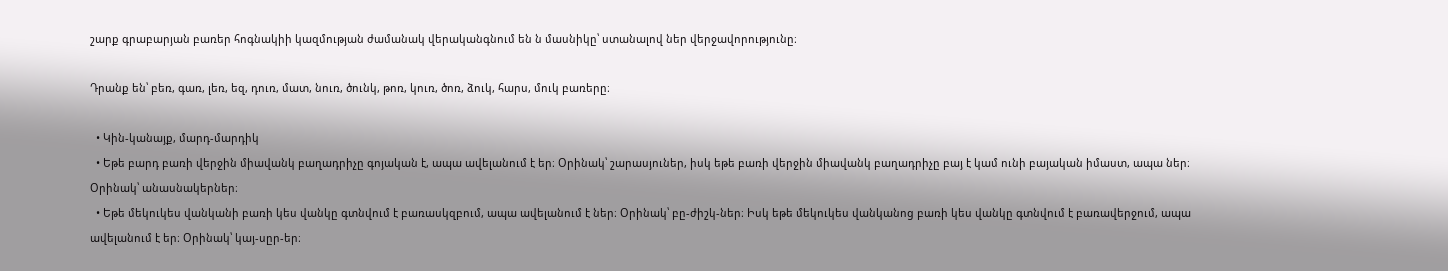շարք գրաբարյան բառեր հոգնակիի կազմության ժամանակ վերականգնում են ն մասնիկը՝ ստանալով ներ վերջավորությունը։

Դրանք են՝ բեռ, գառ, լեռ, եզ, դուռ, մատ, նուռ, ծունկ, թոռ, կուռ, ծոռ, ձուկ, հարս, մուկ բառերը։

  • Կին-կանայք, մարդ-մարդիկ
  • Եթե բարդ բառի վերջին միավանկ բաղադրիչը գոյական է, ապա ավելանում է եր։ Օրինակ՝ շարասյուներ, իսկ եթե բառի վերջին միավանկ բաղադրիչը բայ է կամ ունի բայական իմաստ, ապա ներ։ Օրինակ՝ անասնակերներ։
  • Եթե մեկուկես վանկանի բառի կես վանկը գտնվում է բառասկզբում, ապա ավելանում է ներ։ Օրինակ՝ բը-ժիշկ-ներ։ Իսկ եթե մեկուկես վանկանոց բառի կես վանկը գտնվում է բառավերջում, ապա ավելանում է եր։ Օրինակ՝ կայ-սըր-եր։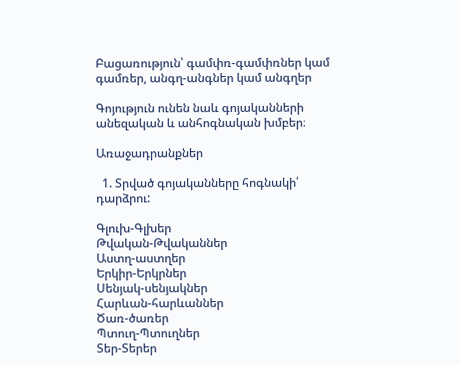Բացառություն՝ գամփռ-գամփռներ կամ գամռեր, անգղ-անգներ կամ անգղեր

Գոյություն ունեն նաև գոյականների անեզական և անհոգնական խմբեր։

Առաջադրանքներ

  1. Տրված գոյականները հոգնակի՛ դարձրու:

Գլուխ-Գլխեր
Թվական-Թվականներ
Աստղ-աստղեր
Երկիր-Երկրներ
Սենյակ-սենյակներ
Հարևան-հարևաններ
Ծառ-ծառեր
Պտուղ-Պտուղներ
Տեր-Տերեր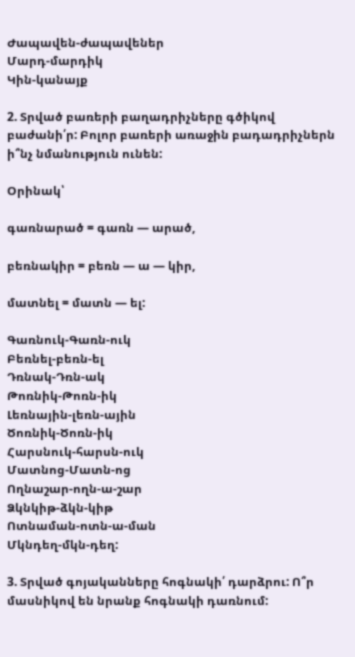Ժապավեն-ժապավեներ
Մարդ-մարդիկ
Կին-կանայք

2. Տրված բառերի բաղադրիչները գծիկով բաժանի՛ր: Բոլոր բառերի առաջին բադադրիչներն ի՞նչ նմանություն ունեն:

Օրինակ՝

գառնարած = գառն — արած,

բեռնակիր = բեռն — ա — կիր,

մատնել = մատն — ել:

Գառնուկ-Գառն-ուկ
Բեռնել-բեռն-ել
Դռնակ-Դռն-ակ
Թոռնիկ-Թոռն-իկ
Լեռնային-լեռն-ային
Ծոռնիկ-Ծոռն-իկ
Հարսնուկ-հարսն-ուկ
Մատնոց-Մատն-ոց
Ողնաշար-ողն-ա-շար
Ձկնկիթ-ձկն-կիթ
Ոտնաման-ոտն-ա-ման
Մկնդեղ-մկն-դեղ:

3. Տրված գոյականները հոգնակի՛ դարձրու: Ո՞ր մասնիկով են նրանք հոգնակի դառնում: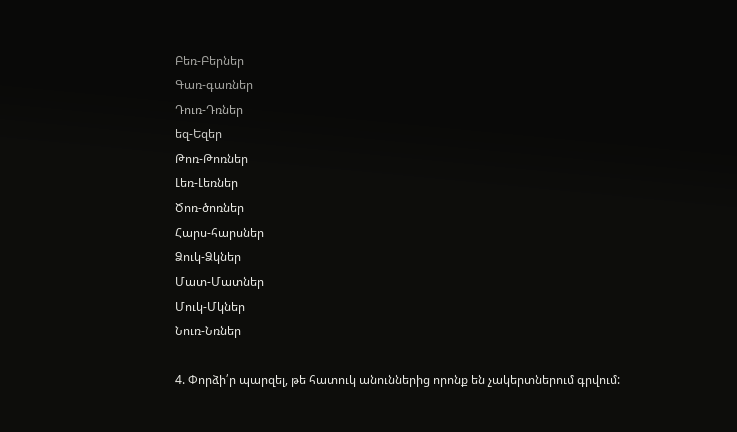Բեռ-Բերներ
Գառ-գառներ
Դուռ-Դռներ
եզ-Եզեր
Թոռ-Թոռներ
Լեռ-Լեռներ
Ծոռ-ծոռներ
Հարս-հարսներ
Ձուկ-Ձկներ
Մատ-Մատներ
Մուկ-Մկներ
Նուռ-Նռներ

4. Փորձի՛ր պարզել, թե հատուկ անուններից որոնք են չակերտներում գրվում: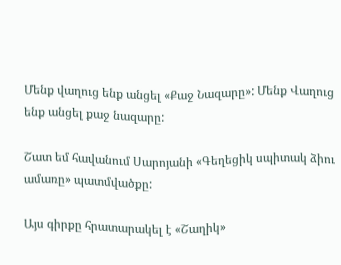Մենք վաղուց ենք անցել «Քաջ Նազարը»: Մենք Վաղուց ենք անցել քաջ նազարը:

Շատ եմ հավանում Սարոյանի «Գեղեցիկ սպիտակ ձիու ամառը» պատմվածքը:

Այս գիրքը հրատարակել է «Շաղիկ»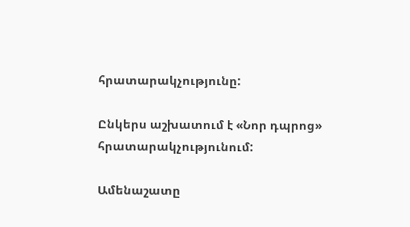հրատարակչությունը:

Ընկերս աշխատում է «Նոր դպրոց» հրատարակչությունում:

Ամենաշատը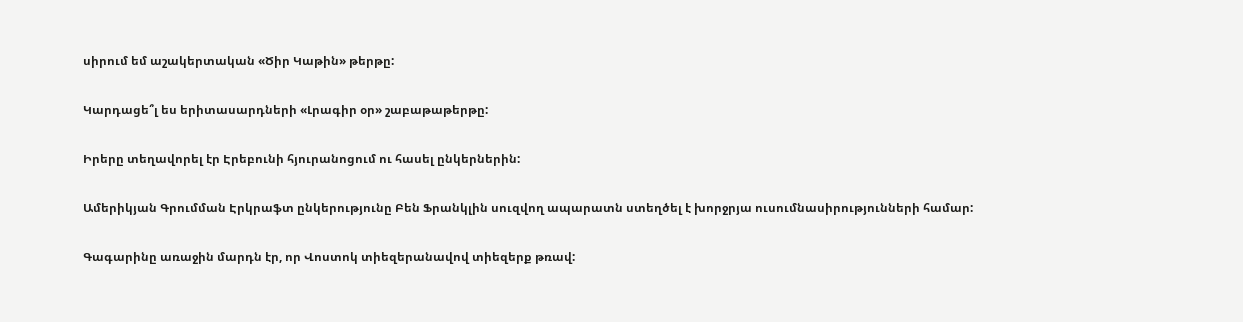սիրում եմ աշակերտական «Ծիր Կաթին» թերթը:

Կարդացե՞լ ես երիտասարդների «Լրագիր օր» շաբաթաթերթը:

Իրերը տեղավորել էր Էրեբունի հյուրանոցում ու հասել ընկերներին:

Ամերիկյան Գրումման Էրկրաֆտ ընկերությունը Բեն Ֆրանկլին սուզվող ապարատն ստեղծել է խորջրյա ուսումնասիրությունների համար:

Գագարինը առաջին մարդն էր, որ Վոստոկ տիեզերանավով տիեզերք թռավ: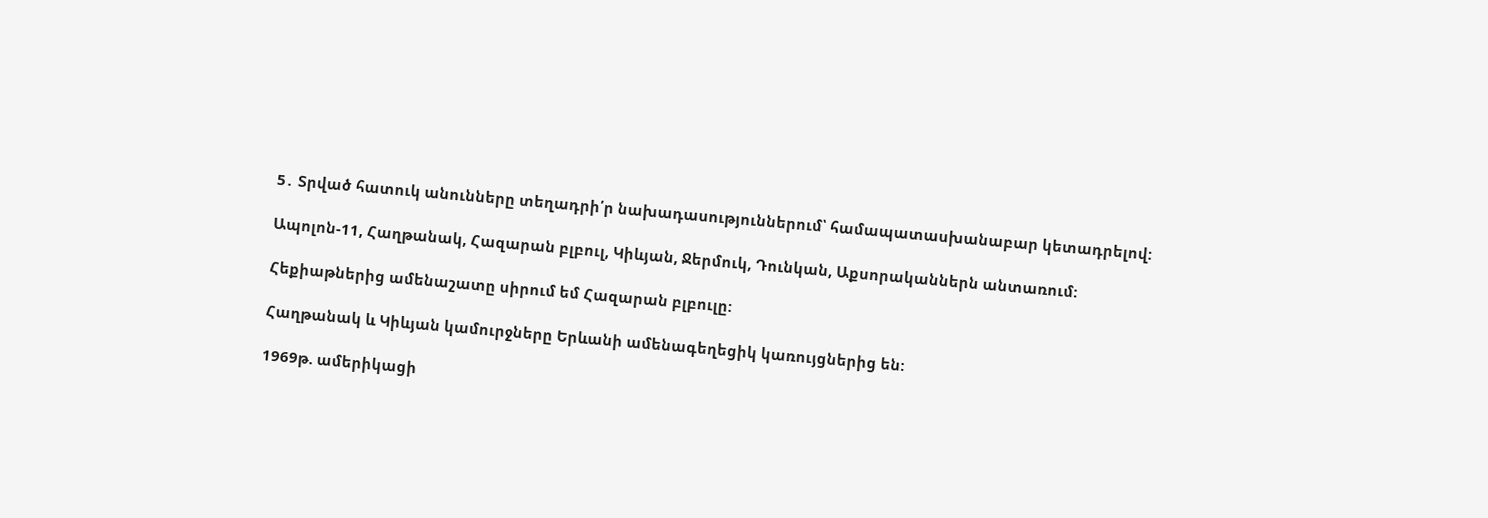5․ Տրված հատուկ անունները տեղադրի՛ր նախադասություններում՝ համապատասխանաբար կետադրելով:

Ապոլոն-11, Հաղթանակ, Հազարան բլբուլ, Կիևյան, Ջերմուկ, Դունկան, Աքսորականներն անտառում:

Հեքիաթներից ամենաշատը սիրում եմ Հազարան բլբուլը:

Հաղթանակ և Կիևյան կամուրջները Երևանի ամենագեղեցիկ կառույցներից են:

1969թ. ամերիկացի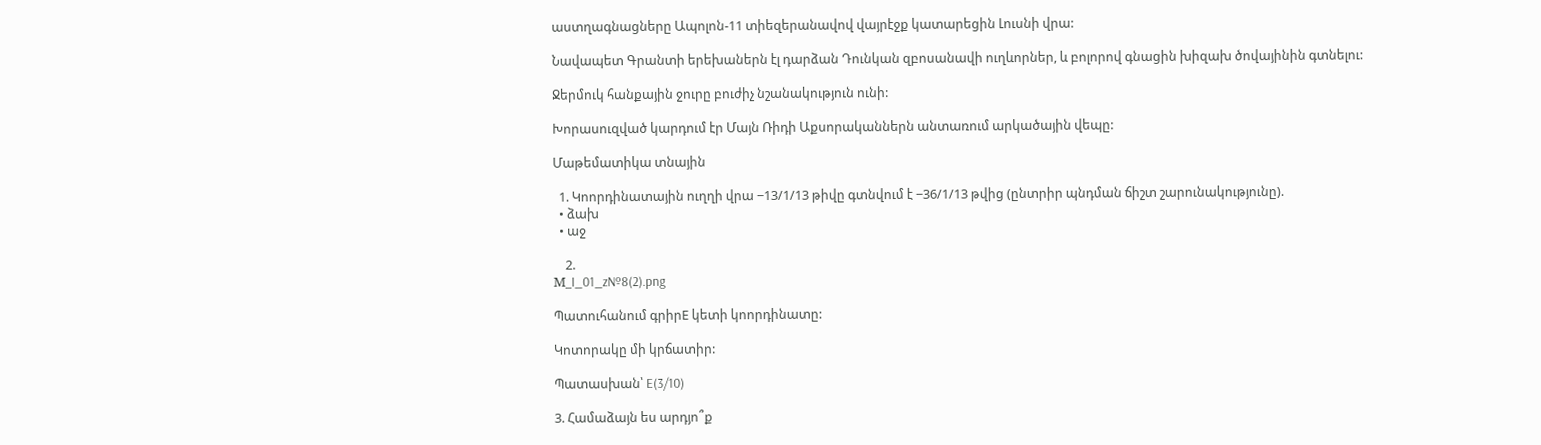աստղագնացները Ապոլոն-11 տիեզերանավով վայրէջք կատարեցին Լուսնի վրա:

Նավապետ Գրանտի երեխաներն էլ դարձան Դունկան զբոսանավի ուղևորներ, և բոլորով գնացին խիզախ ծովայինին գտնելու:

Ջերմուկ հանքային ջուրը բուժիչ նշանակություն ունի:

Խորասուզված կարդում էր Մայն Ռիդի Աքսորականներն անտառում արկածային վեպը:

Մաթեմատիկա տնային

  1. Կոորդինատային ուղղի վրա −13/1/13 թիվը գտնվում է −36/1/13 թվից (ընտրիր պնդման ճիշտ շարունակությունը).
  • ձախ
  • աջ

    2.
М_I_01_z№8(2).png

Պատուհանում գրիրE կետի կոորդինատը:

Կոտորակը մի կրճատիր:

Պատասխան՝ E(3/10)

3. Համաձայն ես արդյո՞ք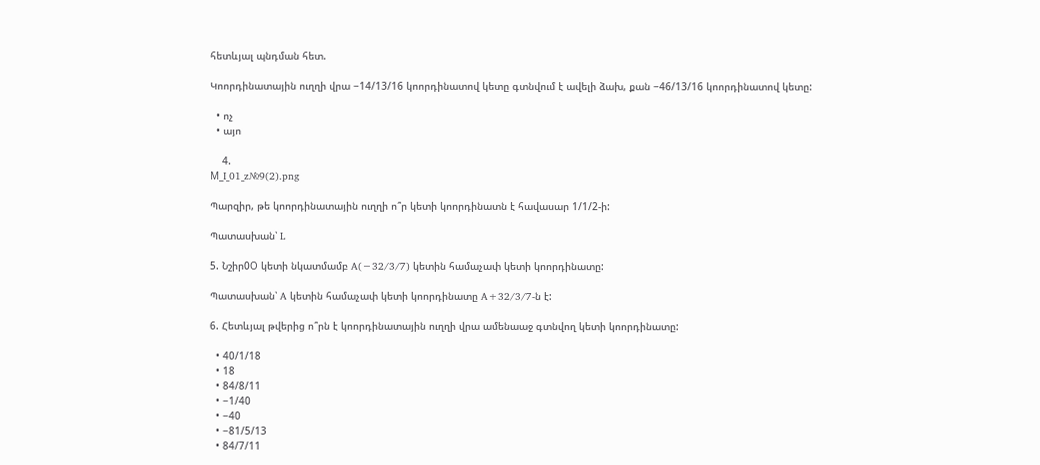հետևյալ պնդման հետ.

Կոորդինատային ուղղի վրա −14/13/16 կոորդինատով կետը գտնվում է ավելի ձախ, քան −46/13/16 կոորդինատով կետը:

  • ոչ
  • այո

    4.
М_I_01_z№9(2).png

Պարզիր, թե կոորդինատային ուղղի ո՞ր կետի կոորդինատն է հավասար 1/1/2-ի:

Պատասխան՝ L

5. Նշիր0О կետի նկատմամբ A(−32/3/7) կետին համաչափ կետի կոորդինատը:

Պատասխան՝ A կետին համաչափ կետի կոորդինատը A+32/3/7-ն է:

6. Հետևյալ թվերից ո՞րն է կոորդինատային ուղղի վրա ամենաաջ գտնվող կետի կոորդինատը:

  • 40/1/18
  • 18
  • 84/8/11
  • −1/40
  • −40
  • −81/5/13
  • 84/7/11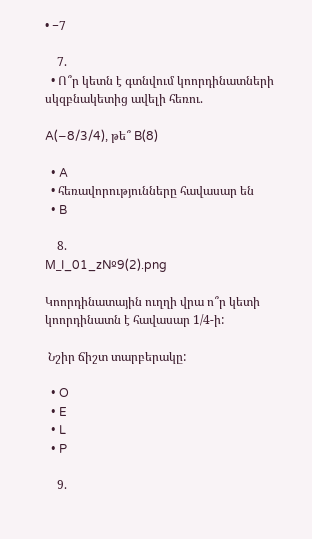• −7

    7.
  • Ո՞ր կետն է գտնվում կոորդինատների սկզբնակետից ավելի հեռու.

A(−8/3/4), թե՞ B(8)

  • A
  • հեռավորությունները հավասար են
  • B

    8.
М_I_01_z№9(2).png

Կոորդինատային ուղղի վրա ո՞ր կետի կոորդինատն է հավասար 1/4-ի:

 Նշիր ճիշտ տարբերակը:

  • O
  • E
  • L
  • P

    9.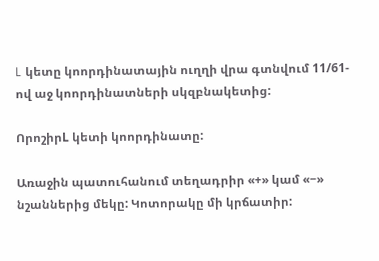L կետը կոորդինատային ուղղի վրա գտնվում 11/61-ով աջ կոորդինատների սկզբնակետից:

ՈրոշիրL կետի կոորդինատը:

Առաջին պատուհանում տեղադրիր «+» կամ «−» նշաններից մեկը: Կոտորակը մի կրճատիր: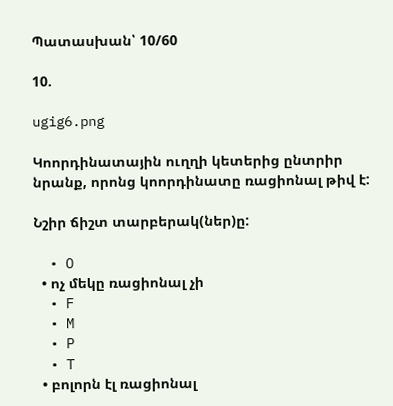Պատասխան՝ 10/60

10.

ugig6.png

Կոորդինատային ուղղի կետերից ընտրիր նրանք, որոնց կոորդինատը ռացիոնալ թիվ է:

Նշիր ճիշտ տարբերակ(ներ)ը:

  • O
  • ոչ մեկը ռացիոնալ չի
  • F
  • M
  • P
  • T
  • բոլորն էլ ռացիոնալ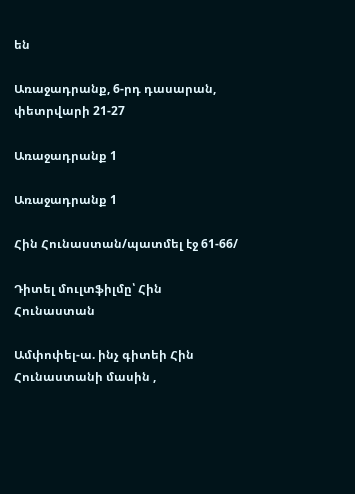են

Առաջադրանք, 6-րդ դասարան, փետրվարի 21-27

Առաջադրանք 1

Առաջադրանք 1

Հին Հունաստան/պատմել էջ 61-66/

Դիտել մուլտֆիլմը՝ Հին Հունաստան

Ամփոփել-ա. ինչ գիտեի Հին Հունաստանի մասին ,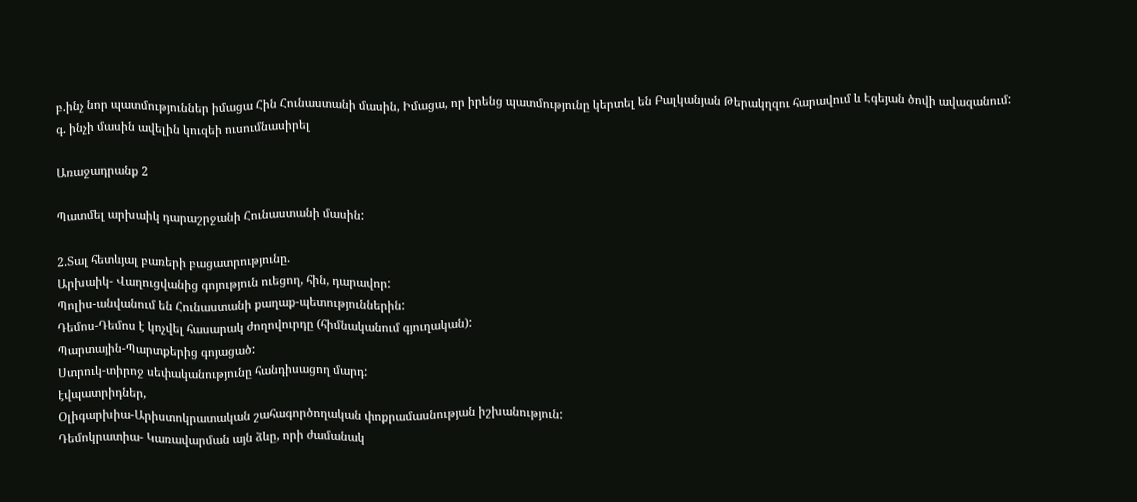բ.ինչ նոր պատմություններ իմացա Հին Հունաստանի մասին, Իմացա, որ իրենց պատմությունը կերտել են Բալկանյան Թերակղզու հարավում և Էգեյան ծովի ավազանում:
գ. ինչի մասին ավելին կուզեի ուսումնասիրել

Առաջադրանք 2

Պատմել արխաիկ դարաշրջանի Հունաստանի մասին:

2.Տալ հետևյալ բառերի բացատրությունը.
Արխաիկ- Վաղուցվանից գոյություն ուեցող, հին, դարավոր:
Պոլիս-անվանում են Հունաստանի քաղաք-պետություններին:
Դեմոս-Դեմոս է կոչվել հասարակ ժողովուրդը (հիմնականում գյուղական):
Պարտային-Պարտքերից գոյացած:
Ստրուկ-տիրոջ սեփականությունը հանդիսացող մարդ:
էվպատրիդներ,
Օլիգարխիա-Արիստոկրատական շահագործողական փոքրամասնության իշխանություն:
Դեմոկրատիա- Կառավարման այն ձևը, որի ժամանակ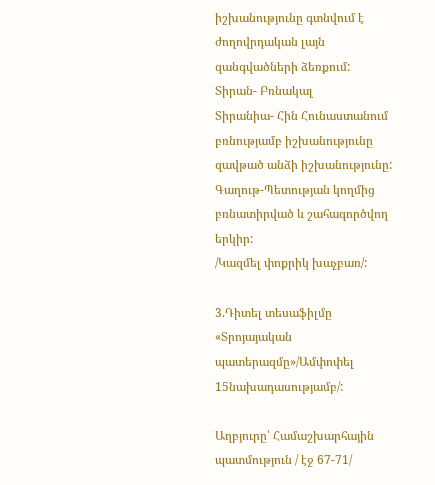իշխանությունը գտնվում է ժողովրդական լայն զանգվածների ձեռքում:
Տիրան- Բռնակալ
Տիրանիա- Հին Հունաստանում բռնությամբ իշխանությունը զավթած անձի իշխանությունը:
Գաղութ-Պետության կողմից բռնատիրված և շահագործվող երկիր:
/Կազմել փոքրիկ խաչբառ/:

3.Դիտել տեսաֆիլմը «Տրոյայական պատերազմը»/Ամփոփել 15նախադասությամբ/:

Աղբյուրը՝ Համաշխարհային պատմություն / էջ 67-71/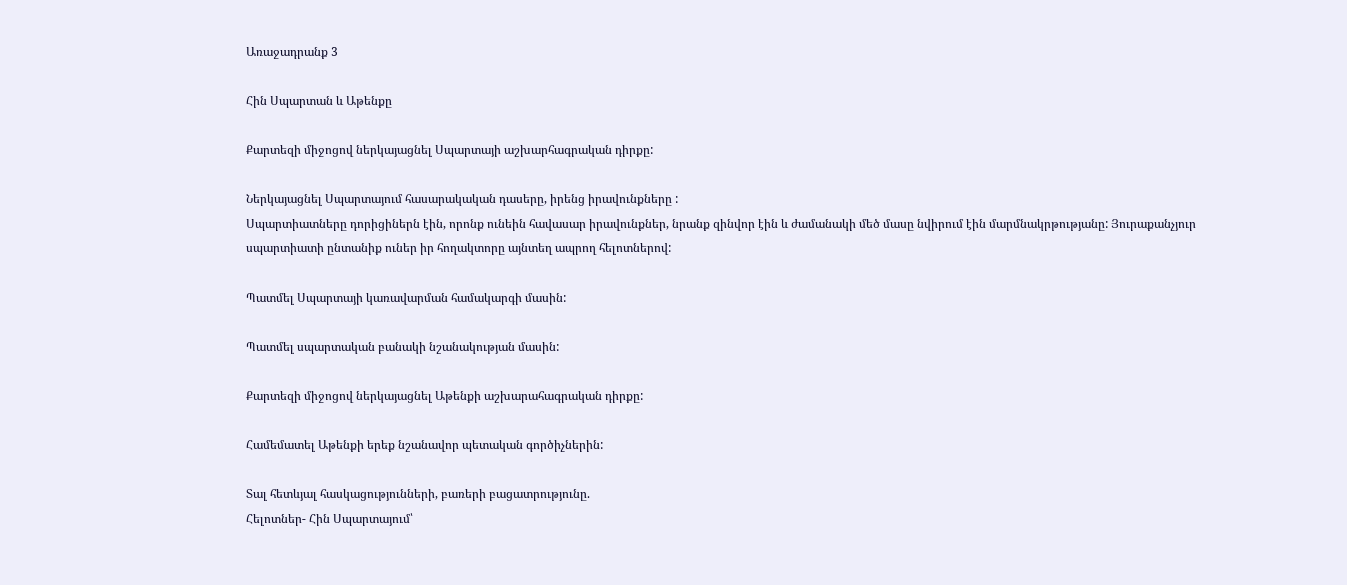Առաջադրանք 3

Հին Սպարտան և Աթենքը

Քարտեզի միջոցով ներկայացնել Սպարտայի աշխարհագրական դիրքը:

Ներկայացնել Սպարտայում հասարակական դասերը, իրենց իրավունքները :
Սպարտիատները դորիցիներն էին, որոնք ունեին հավասար իրավունքներ, նրանք զինվոր էին և ժամանակի մեծ մասը նվիրում էին մարմնակրթությանը: Յուրաքանչյուր սպարտիատի ընտանիք ուներ իր հողակտորը այնտեղ ապրող հելոտներով:

Պատմել Սպարտայի կառավարման համակարգի մասին:

Պատմել սպարտական բանակի նշանակության մասին:

Քարտեզի միջոցով ներկայացնել Աթենքի աշխարահագրական դիրքը:

Համեմատել Աթենքի երեք նշանավոր պետական գործիչներին:

Տալ հետևյալ հասկացությունների, բառերի բացատրությունը.
Հելոտներ- Հին Սպարտայում՝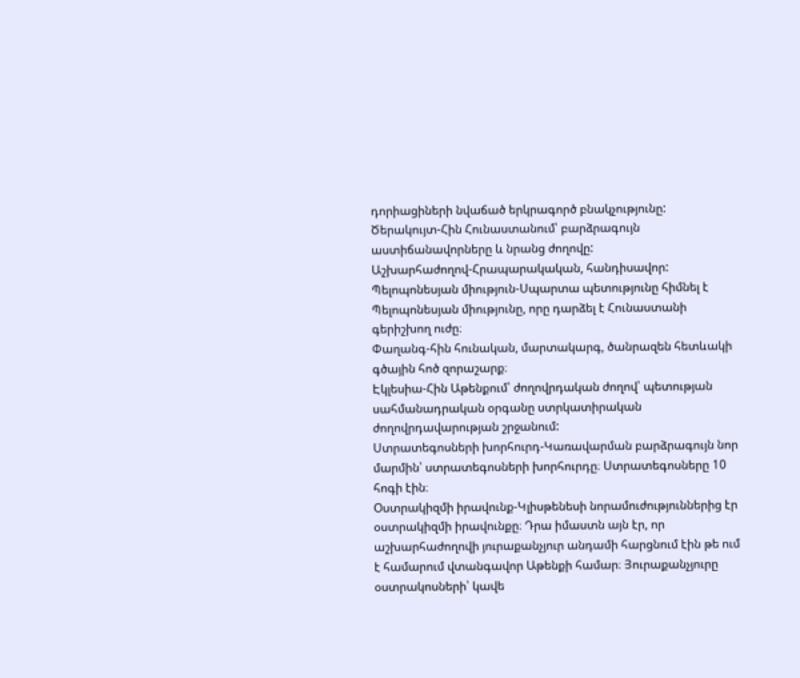դորիացիների նվաճած երկրագործ բնակչությունը:
Ծերակույտ-Հին Հունաստանում՝ բարձրագույն աստիճանավորները և նրանց ժողովը:
Աշխարհաժողով-Հրապարակական, հանդիսավոր:
Պելոպոնեսյան միություն-Սպարտա պետությունը հիմնել է Պելոպոնեսյան միությունը, որը դարձել է Հունաստանի գերիշխող ուժը։
Փաղանգ-հին հունական, մարտակարգ, ծանրազեն հետևակի գծային հոծ զորաշարք։
Էկլեսիա-Հին Աթենքում՝ ժողովրդական ժողով՝ պետության սահմանադրական օրգանը ստրկատիրական ժողովրդավարության շրջանում:
Ստրատեգոսների խորհուրդ-Կառավարման բարձրագույն նոր մարմին՝ ստրատեգոսների խորհուրդը։ Ստրատեգոսները 10 հոգի էին։
Օստրակիզմի իրավունք-Կլիսթենեսի նորամուժություններից էր օստրակիզմի իրավունքը։ Դրա իմաստն այն էր, որ աշխարհաժողովի յուրաքանչյուր անդամի հարցնում էին թե ում է համարում վտանգավոր Աթենքի համար։ Յուրաքանչյուրը օստրակոսների՝ կավե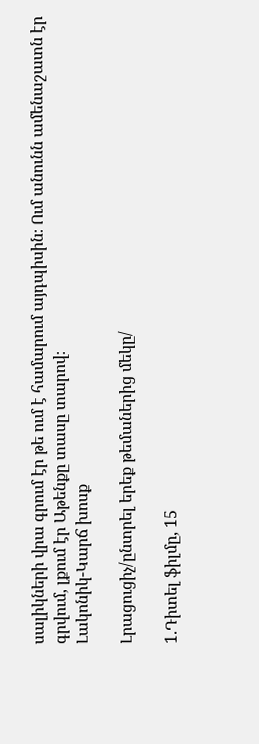սալիկների վրա գրում էր թե ում է համարում այդպիսին։ Ում անունն ամենաշատն էր գրվում, լքում էր Աթենքը տասը տարով։
Լակոնիկ-Կարճ խոսք

Լրացուցիչ/ընտրել երեք թեմաներից մեկը/

1.Դիտել ֆիլմը, 15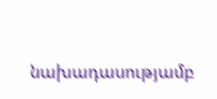նախադասությամբ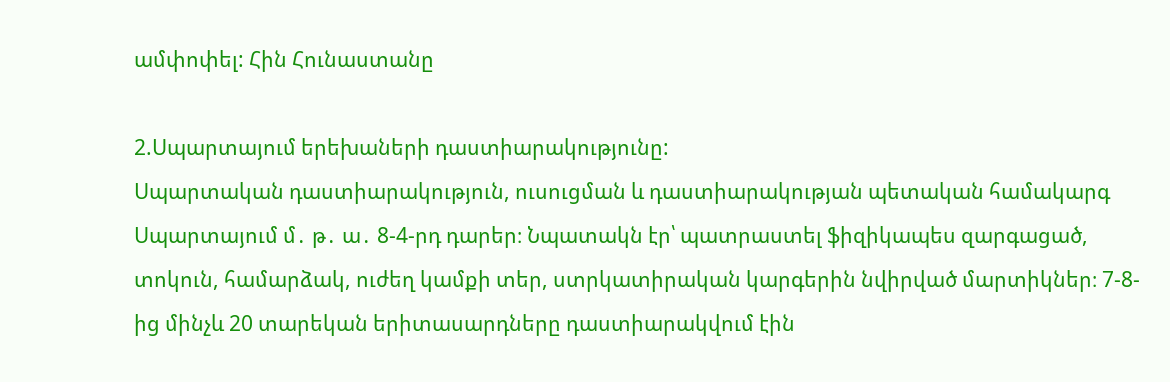ամփոփել: Հին Հունաստանը

2.Սպարտայում երեխաների դաստիարակությունը:
Սպարտական դաստիարակություն, ուսուցման և դաստիարակության պետական համակարգ Սպարտայում մ․ թ․ ա․ 8-4-րդ դարեր։ Նպատակն էր՝ պատրաստել ֆիզիկապես զարգացած, տոկուն, համարձակ, ուժեղ կամքի տեր, ստրկատիրական կարգերին նվիրված մարտիկներ։ 7-8-ից մինչև 20 տարեկան երիտասարդները դաստիարակվում էին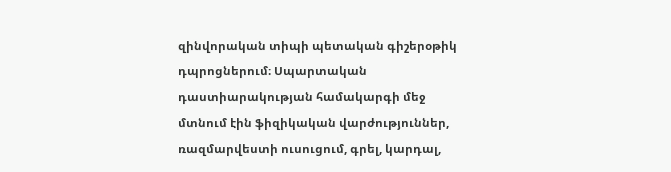զինվորական տիպի պետական գիշերօթիկ դպրոցներում։ Սպարտական դաստիարակության համակարգի մեջ մտնում էին ֆիզիկական վարժություններ, ռազմարվեստի ուսուցում, գրել, կարդալ,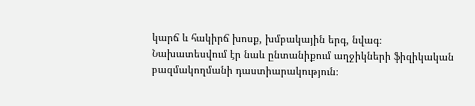կարճ և հակիրճ խոսք, խմբակային երգ, նվագ։ Նախատեսվում էր նաև ընտանիքում աղջիկների ֆիզիկական բազմակողմանի դաստիարակություն։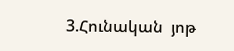3.Հունական  յոթ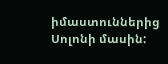իմաստուններից Սոլոնի մասին: